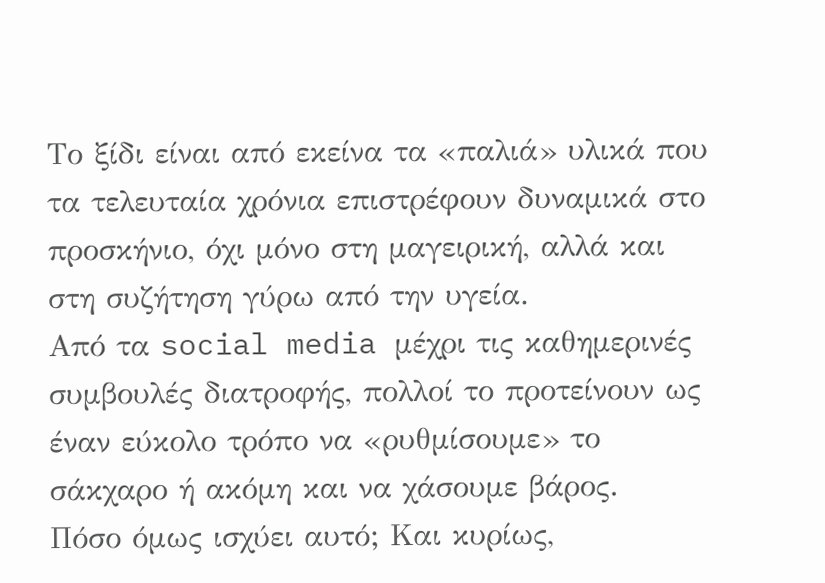Το ξίδι είναι από εκείνα τα «παλιά» υλικά που τα τελευταία χρόνια επιστρέφουν δυναμικά στο προσκήνιο, όχι μόνο στη μαγειρική, αλλά και στη συζήτηση γύρω από την υγεία.
Από τα social media μέχρι τις καθημερινές συμβουλές διατροφής, πολλοί το προτείνουν ως έναν εύκολο τρόπο να «ρυθμίσουμε» το σάκχαρο ή ακόμη και να χάσουμε βάρος.
Πόσο όμως ισχύει αυτό; Και κυρίως,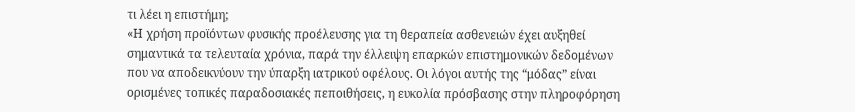τι λέει η επιστήμη;
«Η χρήση προϊόντων φυσικής προέλευσης για τη θεραπεία ασθενειών έχει αυξηθεί σημαντικά τα τελευταία χρόνια, παρά την έλλειψη επαρκών επιστημονικών δεδομένων που να αποδεικνύουν την ύπαρξη ιατρικού οφέλους. Οι λόγοι αυτής της “μόδας” είναι ορισμένες τοπικές παραδοσιακές πεποιθήσεις, η ευκολία πρόσβασης στην πληροφόρηση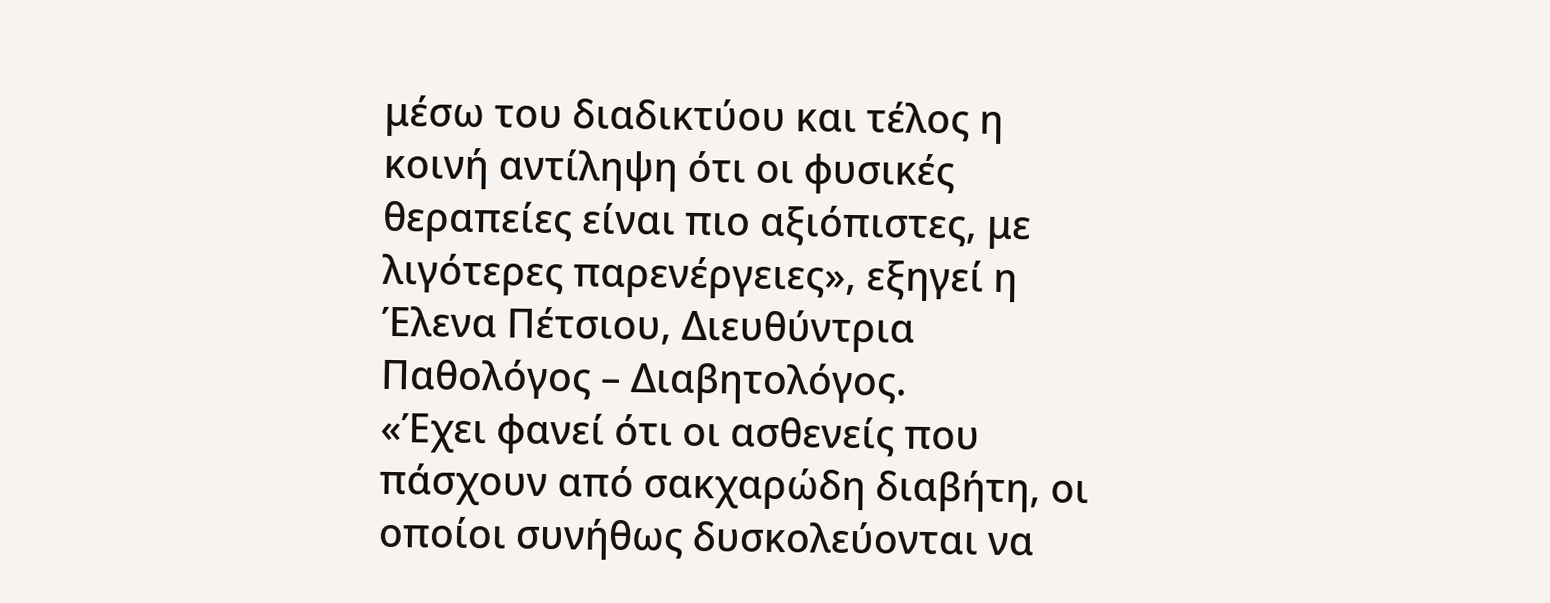μέσω του διαδικτύου και τέλος η κοινή αντίληψη ότι οι φυσικές θεραπείες είναι πιο αξιόπιστες, με λιγότερες παρενέργειες», εξηγεί η Έλενα Πέτσιου, Διευθύντρια Παθολόγος – Διαβητολόγος.
«Έχει φανεί ότι οι ασθενείς που πάσχουν από σακχαρώδη διαβήτη, οι οποίοι συνήθως δυσκολεύονται να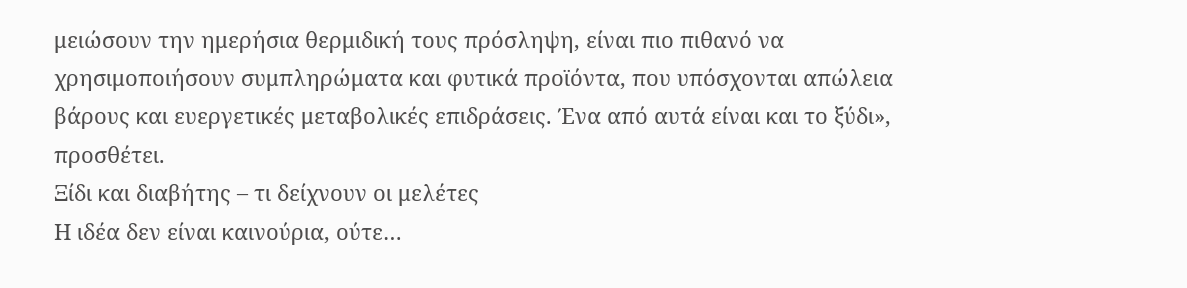μειώσουν την ημερήσια θερμιδική τους πρόσληψη, είναι πιο πιθανό να χρησιμοποιήσουν συμπληρώματα και φυτικά προϊόντα, που υπόσχονται απώλεια βάρους και ευεργετικές μεταβολικές επιδράσεις. Ένα από αυτά είναι και το ξύδι», προσθέτει.
Ξίδι και διαβήτης – τι δείχνουν οι μελέτες
Η ιδέα δεν είναι καινούρια, ούτε…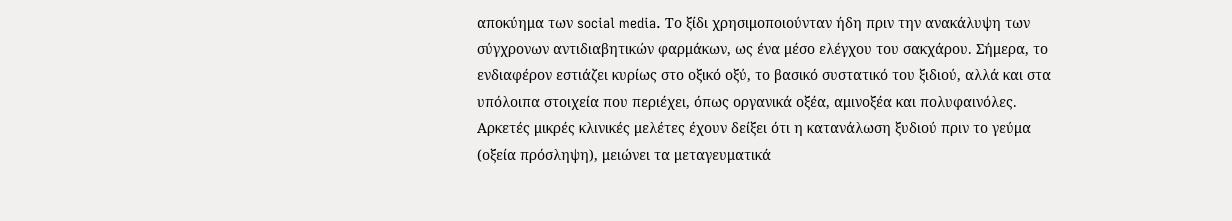αποκύημα των social media. Το ξίδι χρησιμοποιούνταν ήδη πριν την ανακάλυψη των σύγχρονων αντιδιαβητικών φαρμάκων, ως ένα μέσο ελέγχου του σακχάρου. Σήμερα, το ενδιαφέρον εστιάζει κυρίως στο οξικό οξύ, το βασικό συστατικό του ξιδιού, αλλά και στα υπόλοιπα στοιχεία που περιέχει, όπως οργανικά οξέα, αμινοξέα και πολυφαινόλες. Αρκετές μικρές κλινικές μελέτες έχουν δείξει ότι η κατανάλωση ξυδιού πριν το γεύμα (οξεία πρόσληψη), μειώνει τα μεταγευματικά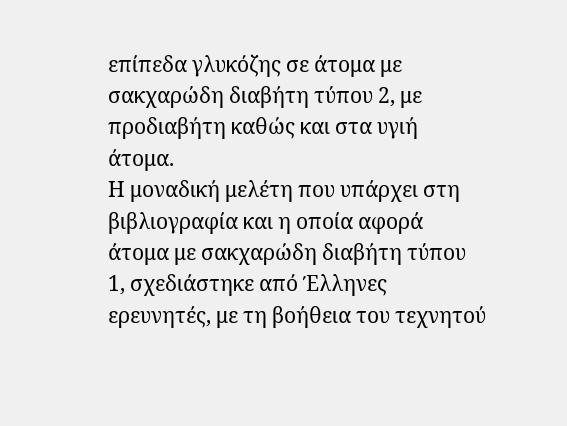επίπεδα γλυκόζης σε άτομα με σακχαρώδη διαβήτη τύπου 2, με προδιαβήτη καθώς και στα υγιή άτομα.
Η μοναδική μελέτη που υπάρχει στη βιβλιογραφία και η οποία αφορά άτομα με σακχαρώδη διαβήτη τύπου 1, σχεδιάστηκε από Έλληνες ερευνητές, με τη βοήθεια του τεχνητού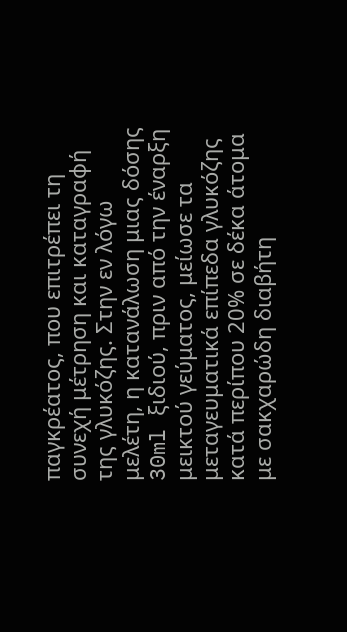παγκρέατος, που επιτρέπει τη συνεχή μέτρηση και καταγραφή της γλυκόζης. Στην εν λόγω μελέτη, η κατανάλωση μιας δόσης 30ml ξιδιού, πριν από την έναρξη μεικτού γεύματος, μείωσε τα μεταγευματικά επίπεδα γλυκόζης κατά περίπου 20% σε δέκα άτομα με σακχαρώδη διαβήτη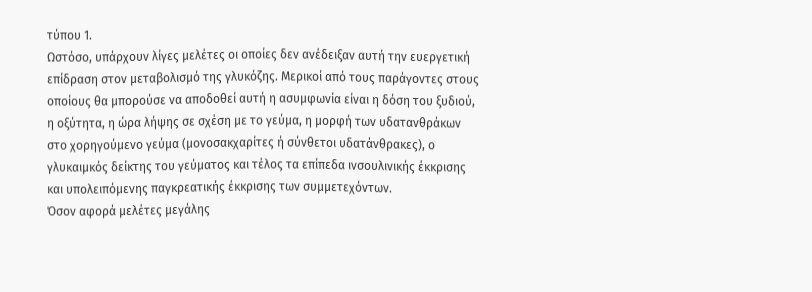τύπου 1.
Ωστόσο, υπάρχουν λίγες μελέτες οι οποίες δεν ανέδειξαν αυτή την ευεργετική επίδραση στον μεταβολισμό της γλυκόζης. Μερικοί από τους παράγοντες στους οποίους θα μπορούσε να αποδοθεί αυτή η ασυμφωνία είναι η δόση του ξυδιού, η οξύτητα, η ώρα λήψης σε σχέση με το γεύμα, η μορφή των υδατανθράκων στο χορηγούμενο γεύμα (μονοσακχαρίτες ή σύνθετοι υδατάνθρακες), ο γλυκαιμκός δείκτης του γεύματος και τέλος τα επίπεδα ινσουλινικής έκκρισης και υπολειπόμενης παγκρεατικής έκκρισης των συμμετεχόντων.
Όσον αφορά μελέτες μεγάλης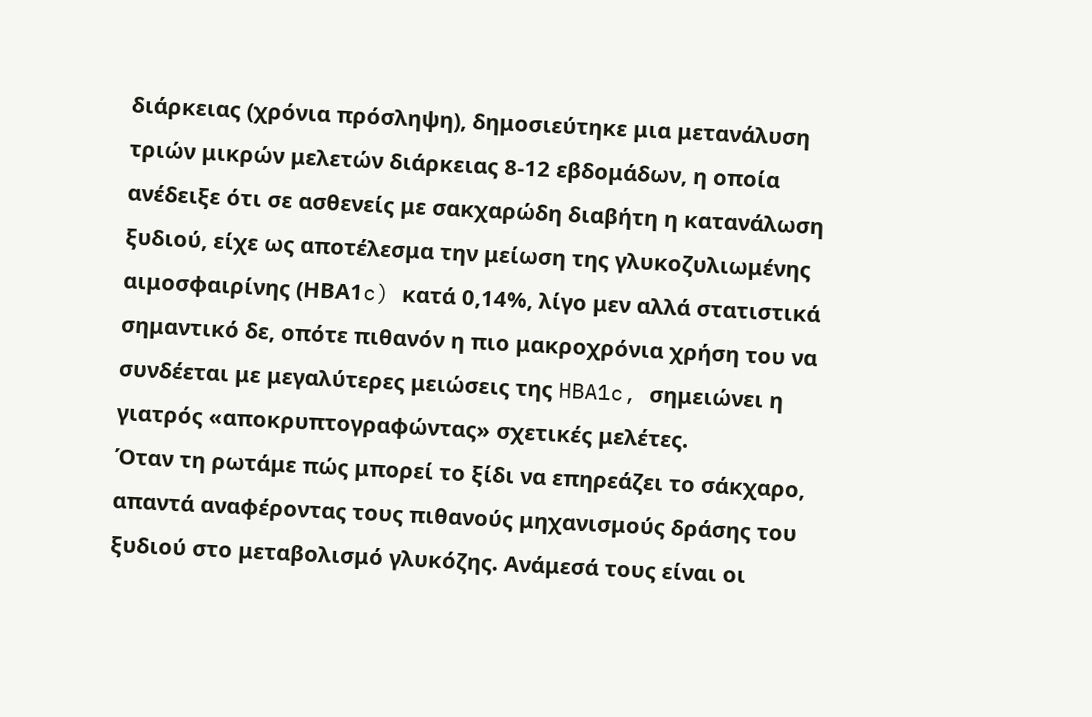διάρκειας (χρόνια πρόσληψη), δημοσιεύτηκε μια μετανάλυση τριών μικρών μελετών διάρκειας 8-12 εβδομάδων, η οποία ανέδειξε ότι σε ασθενείς με σακχαρώδη διαβήτη η κατανάλωση ξυδιού, είχε ως αποτέλεσμα την μείωση της γλυκοζυλιωμένης αιμοσφαιρίνης (ΗBA1c) κατά 0,14%, λίγο μεν αλλά στατιστικά σημαντικό δε, οπότε πιθανόν η πιο μακροχρόνια χρήση του να συνδέεται με μεγαλύτερες μειώσεις της HBA1c, σημειώνει η γιατρός «αποκρυπτογραφώντας» σχετικές μελέτες.
Όταν τη ρωτάμε πώς μπορεί το ξίδι να επηρεάζει το σάκχαρο, απαντά αναφέροντας τους πιθανούς μηχανισμούς δράσης του ξυδιού στο μεταβολισμό γλυκόζης. Ανάμεσά τους είναι οι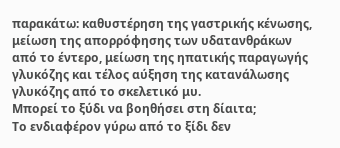παρακάτω: καθυστέρηση της γαστρικής κένωσης, μείωση της απορρόφησης των υδατανθράκων από το έντερο, μείωση της ηπατικής παραγωγής γλυκόζης και τέλος αύξηση της κατανάλωσης γλυκόζης από το σκελετικό μυ.
Μπορεί το ξύδι να βοηθήσει στη δίαιτα;
Το ενδιαφέρον γύρω από το ξίδι δεν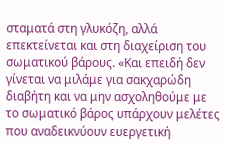σταματά στη γλυκόζη, αλλά επεκτείνεται και στη διαχείριση του σωματικού βάρους. «Και επειδή δεν γίνεται να μιλάμε για σακχαρώδη διαβήτη και να μην ασχοληθούμε με το σωματικό βάρος υπάρχουν μελέτες που αναδεικνύουν ευεργετική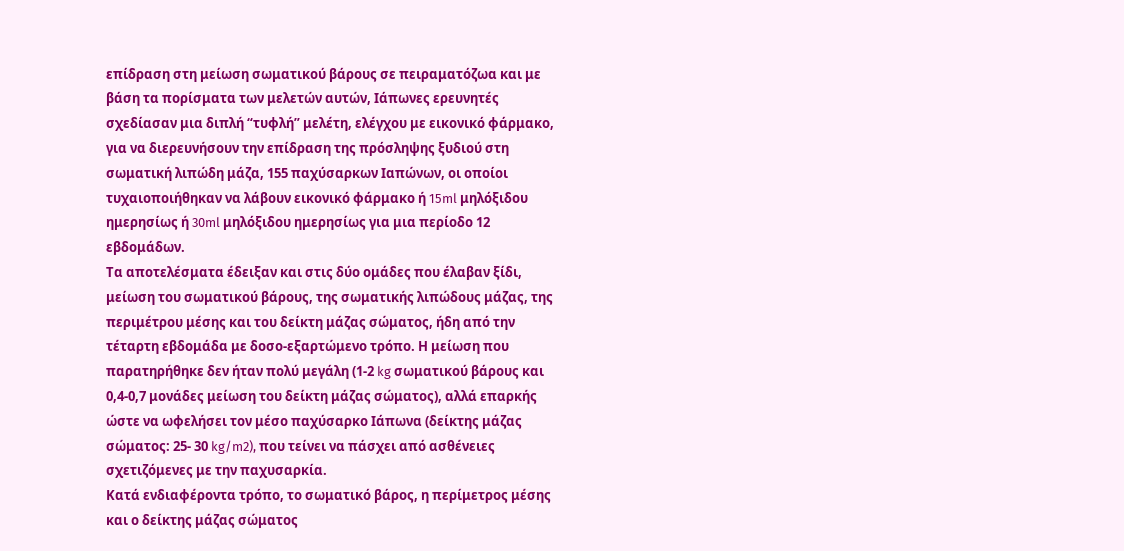επίδραση στη μείωση σωματικού βάρους σε πειραματόζωα και με βάση τα πορίσματα των μελετών αυτών, Ιάπωνες ερευνητές σχεδίασαν μια διπλή “τυφλή” μελέτη, ελέγχου με εικονικό φάρμακο, για να διερευνήσουν την επίδραση της πρόσληψης ξυδιού στη σωματική λιπώδη μάζα, 155 παχύσαρκων Ιαπώνων, οι οποίοι τυχαιοποιήθηκαν να λάβουν εικονικό φάρμακο ή 15ml μηλόξιδου ημερησίως ή 30ml μηλόξιδου ημερησίως για μια περίοδο 12 εβδομάδων.
Τα αποτελέσματα έδειξαν και στις δύο ομάδες που έλαβαν ξίδι, μείωση του σωματικού βάρους, της σωματικής λιπώδους μάζας, της περιμέτρου μέσης και του δείκτη μάζας σώματος, ήδη από την τέταρτη εβδομάδα με δοσο-εξαρτώμενο τρόπο. Η μείωση που παρατηρήθηκε δεν ήταν πολύ μεγάλη (1-2 kg σωματικού βάρους και 0,4-0,7 μονάδες μείωση του δείκτη μάζας σώματος), αλλά επαρκής ώστε να ωφελήσει τον μέσο παχύσαρκο Ιάπωνα (δείκτης μάζας σώματος: 25- 30 kg/m2), που τείνει να πάσχει από ασθένειες σχετιζόμενες με την παχυσαρκία.
Κατά ενδιαφέροντα τρόπο, το σωματικό βάρος, η περίμετρος μέσης και ο δείκτης μάζας σώματος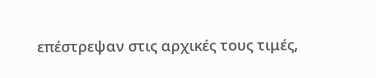επέστρεψαν στις αρχικές τους τιμές,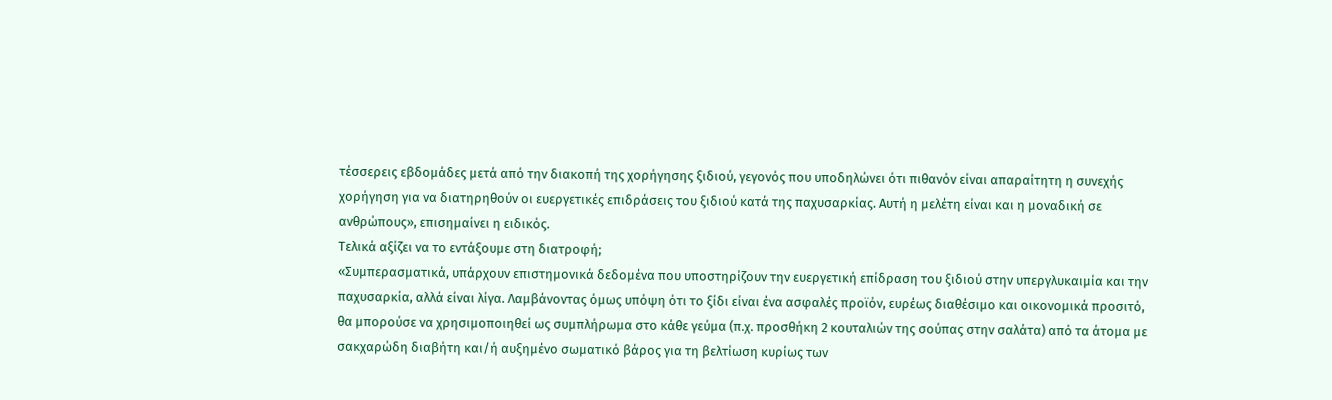τέσσερεις εβδομάδες μετά από την διακοπή της χορήγησης ξιδιού, γεγονός που υποδηλώνει ότι πιθανόν είναι απαραίτητη η συνεχής χορήγηση για να διατηρηθούν οι ευεργετικές επιδράσεις του ξιδιού κατά της παχυσαρκίας. Αυτή η μελέτη είναι και η μοναδική σε ανθρώπους», επισημαίνει η ειδικός.
Τελικά αξίζει να το εντάξουμε στη διατροφή;
«Συμπερασματικά, υπάρχουν επιστημονικά δεδομένα που υποστηρίζουν την ευεργετική επίδραση του ξιδιού στην υπεργλυκαιμία και την παχυσαρκία, αλλά είναι λίγα. Λαμβάνοντας όμως υπόψη ότι το ξίδι είναι ένα ασφαλές προϊόν, ευρέως διαθέσιμο και οικονομικά προσιτό, θα μπορούσε να χρησιμοποιηθεί ως συμπλήρωμα στο κάθε γεύμα (π.χ. προσθήκη 2 κουταλιών της σούπας στην σαλάτα) από τα άτομα με σακχαρώδη διαβήτη και/ή αυξημένο σωματικό βάρος για τη βελτίωση κυρίως των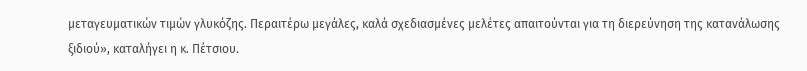μεταγευματικών τιμών γλυκόζης. Περαιτέρω μεγάλες, καλά σχεδιασμένες μελέτες απαιτούνται για τη διερεύνηση της κατανάλωσης ξιδιού», καταλήγει η κ. Πέτσιου.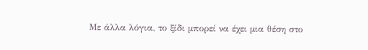Με άλλα λόγια, το ξίδι μπορεί να έχει μια θέση στο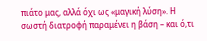πιάτο μας, αλλά όχι ως «μαγική λύση». Η σωστή διατροφή παραμένει η βάση – και ό,τι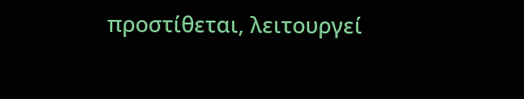προστίθεται, λειτουργεί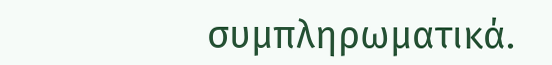συμπληρωματικά.